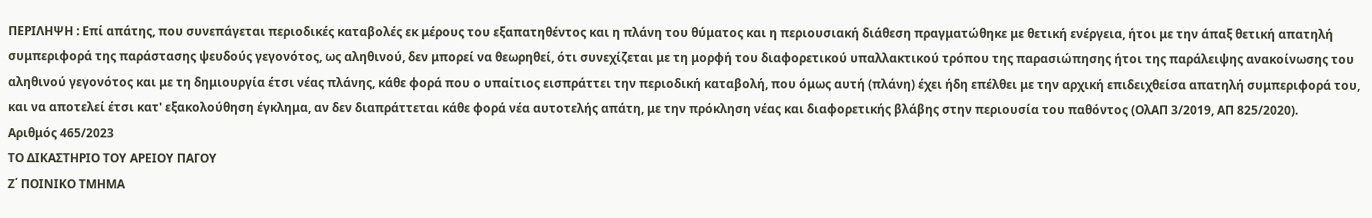ΠΕΡΙΛΗΨΗ : Επί απάτης, που συνεπάγεται περιοδικές καταβολές εκ μέρους του εξαπατηθέντος και η πλάνη του θύματος και η περιουσιακή διάθεση πραγματώθηκε με θετική ενέργεια, ήτοι με την άπαξ θετική απατηλή συμπεριφορά της παράστασης ψευδούς γεγονότος, ως αληθινού, δεν μπορεί να θεωρηθεί, ότι συνεχίζεται με τη μορφή του διαφορετικού υπαλλακτικού τρόπου της παρασιώπησης ήτοι της παράλειψης ανακοίνωσης του αληθινού γεγονότος και με τη δημιουργία έτσι νέας πλάνης, κάθε φορά που ο υπαίτιος εισπράττει την περιοδική καταβολή, που όμως αυτή (πλάνη) έχει ήδη επέλθει με την αρχική επιδειχθείσα απατηλή συμπεριφορά του, και να αποτελεί έτσι κατ' εξακολούθηση έγκλημα, αν δεν διαπράττεται κάθε φορά νέα αυτοτελής απάτη, με την πρόκληση νέας και διαφορετικής βλάβης στην περιουσία του παθόντος (ΟλΑΠ 3/2019, ΑΠ 825/2020).
Αριθμός 465/2023
ΤΟ ΔΙΚΑΣΤΗΡΙΟ ΤΟΥ ΑΡΕΙΟΥ ΠΑΓΟΥ
Ζ΄ ΠΟΙΝΙΚΟ ΤΜΗΜΑ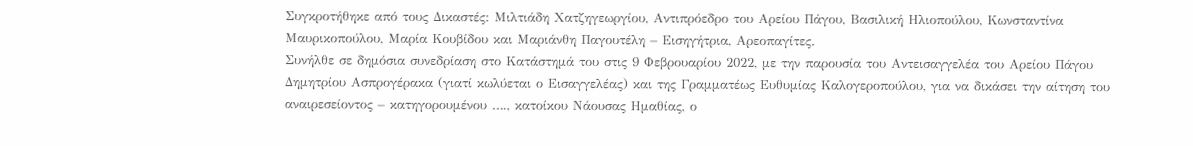Συγκροτήθηκε από τους Δικαστές: Μιλτιάδη Χατζηγεωργίου, Αντιπρόεδρο του Αρείου Πάγου, Βασιλική Ηλιοπούλου, Κωνσταντίνα Μαυρικοπούλου, Μαρία Κουβίδου και Μαριάνθη Παγουτέλη – Εισηγήτρια, Αρεοπαγίτες.
Συνήλθε σε δημόσια συνεδρίαση στο Κατάστημά του στις 9 Φεβρουαρίου 2022, με την παρουσία του Αντεισαγγελέα του Αρείου Πάγου Δημητρίου Ασπρογέρακα (γιατί κωλύεται ο Εισαγγελέας) και της Γραμματέως Ευθυμίας Καλογεροπούλου, για να δικάσει την αίτηση του αναιρεσείοντος – κατηγορουμένου …., κατοίκου Νάουσας Ημαθίας, ο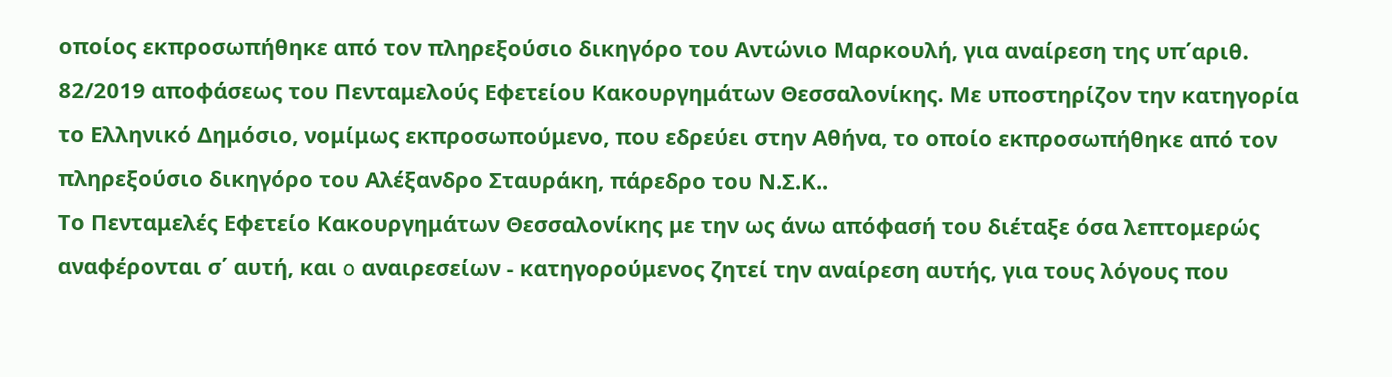οποίος εκπροσωπήθηκε από τον πληρεξούσιο δικηγόρο του Αντώνιο Μαρκουλή, για αναίρεση της υπ΄αριθ. 82/2019 αποφάσεως του Πενταμελούς Εφετείου Κακουργημάτων Θεσσαλονίκης. Με υποστηρίζον την κατηγορία το Ελληνικό Δημόσιο, νομίμως εκπροσωπούμενο, που εδρεύει στην Αθήνα, το οποίο εκπροσωπήθηκε από τον πληρεξούσιο δικηγόρο του Αλέξανδρο Σταυράκη, πάρεδρο του Ν.Σ.Κ..
Το Πενταμελές Εφετείο Κακουργημάτων Θεσσαλονίκης με την ως άνω απόφασή του διέταξε όσα λεπτομερώς αναφέρονται σ΄ αυτή, και o αναιρεσείων - κατηγορούμενος ζητεί την αναίρεση αυτής, για τους λόγους που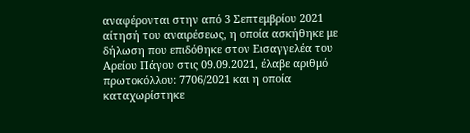αναφέρονται στην από 3 Σεπτεμβρίου 2021 αίτησή του αναιρέσεως, η οποία ασκήθηκε με δήλωση που επιδόθηκε στον Εισαγγελέα του Αρείου Πάγου στις 09.09.2021, έλαβε αριθμό πρωτοκόλλου: 7706/2021 και η οποία καταχωρίστηκε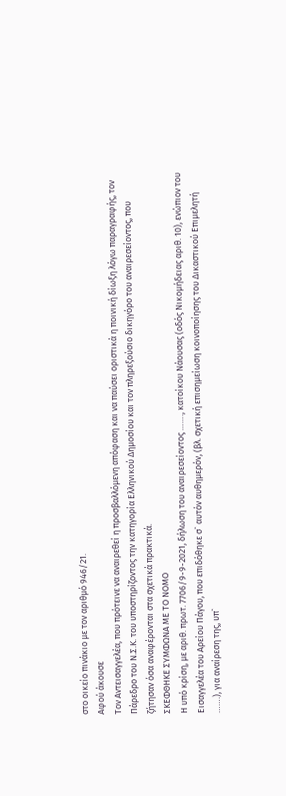στο οικείο πινάκιο με τον αριθμό 946/21.
Αφού άκουσε
Τον Αντεισαγγελέα, που πρότεινε να αναιρεθεί η προσβαλλόμενη απόφαση και να παύσει οριστικά η ποινική δίωξη λόγω παραγραφής, τον Πάρεδρο του Ν.Σ.Κ. του υποστηρίζοντος την κατηγορία Ελληνικού Δημοσίου και τον πληρεξούσιο δικηγόρο του αναιρεσείοντος, που ζήτησαν όσα αναφέρονται στα σχετικά πρακτικά.
ΣΚΕΦΘΗΚΕ ΣΥΜΦΩΝΑ ΜΕ ΤΟ ΝΟΜΟ
Η υπό κρίση, με αριθ. πρωτ. 7706/9-9-2021, δήλωση του αναιρεσείοντος ……., κατοίκου Νάουσας (οδός Νικομήδειας αριθ. 10), ενώπιον του Εισαγγελέα του Αρείου Πάγου, που επιδόθηκε σ` αυτόν αυθημερόν, (βλ. σχετική επισημείωση κοινοποίησης του Δικαστικού Επιμελητή …….), για αναίρεση της, υπ`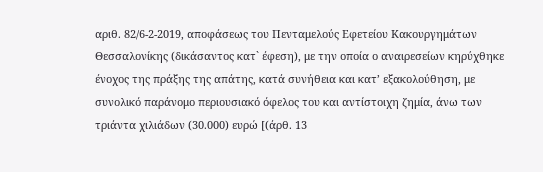αριθ. 82/6-2-2019, αποφάσεως του Πενταμελούς Εφετείου Κακουργημάτων Θεσσαλονίκης (δικάσαντος κατ` έφεση), με την οποία ο αναιρεσείων κηρύχθηκε ένοχος της πράξης της απάτης, κατά συνήθεια και κατ’ εξακολούθηση, με συνολικό παράνομο περιουσιακό όφελος του και αντίστοιχη ζημία, άνω των τριάντα χιλιάδων (30.000) ευρώ [(άρθ. 13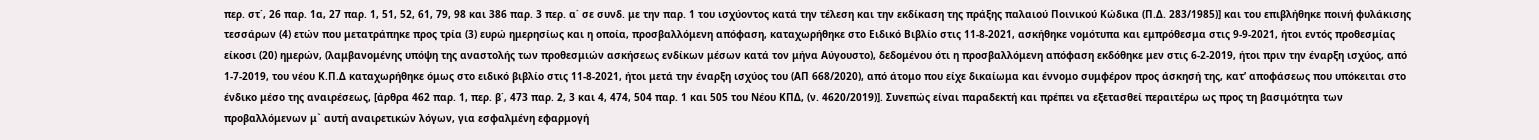περ. στ΄, 26 παρ. 1α, 27 παρ. 1, 51, 52, 61, 79, 98 και 386 παρ. 3 περ. α΄ σε συνδ. με την παρ. 1 του ισχύοντος κατά την τέλεση και την εκδίκαση της πράξης παλαιού Ποινικού Κώδικα (Π.Δ. 283/1985)] και του επιβλήθηκε ποινή φυλάκισης τεσσάρων (4) ετών που μετατράπηκε προς τρία (3) ευρώ ημερησίως και η οποία, προσβαλλόμενη απόφαση, καταχωρήθηκε στο Ειδικό Βιβλίο στις 11-8-2021, ασκήθηκε νομότυπα και εμπρόθεσμα στις 9-9-2021, ήτοι εντός προθεσμίας είκοσι (20) ημερών, (λαμβανομένης υπόψη της αναστολής των προθεσμιών ασκήσεως ενδίκων μέσων κατά τον μήνα Αύγουστο), δεδομένου ότι η προσβαλλόμενη απόφαση εκδόθηκε μεν στις 6-2-2019, ήτοι πριν την έναρξη ισχύος, από 1-7-2019, του νέου Κ.Π.Δ καταχωρήθηκε όμως στο ειδικό βιβλίο στις 11-8-2021, ήτοι μετά την έναρξη ισχύος του (ΑΠ 668/2020), από άτομο που είχε δικαίωμα και έννομο συμφέρον προς άσκησή της, κατ’ αποφάσεως που υπόκειται στο ένδικο μέσο της αναιρέσεως, [άρθρα 462 παρ. 1, περ. β΄, 473 παρ. 2, 3 και 4, 474, 504 παρ. 1 και 505 του Νέου ΚΠΔ, (ν. 4620/2019)]. Συνεπώς είναι παραδεκτή και πρέπει να εξετασθεί περαιτέρω ως προς τη βασιμότητα των προβαλλόμενων μ` αυτή αναιρετικών λόγων, για εσφαλμένη εφαρμογή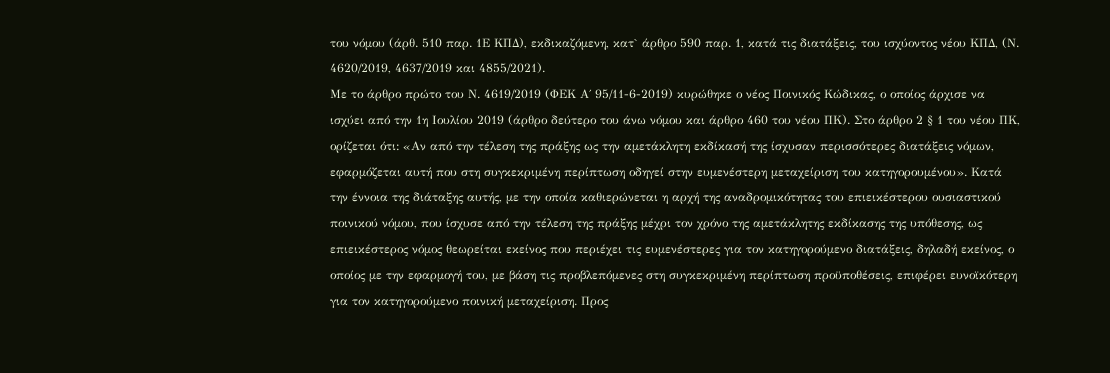του νόμου (άρθ. 510 παρ. 1Ε ΚΠΔ), εκδικαζόμενη, κατ` άρθρο 590 παρ. 1, κατά τις διατάξεις, του ισχύοντος νέου ΚΠΔ, (Ν. 4620/2019, 4637/2019 και 4855/2021).
Με το άρθρο πρώτο του Ν. 4619/2019 (ΦΕΚ Α΄ 95/11-6-2019) κυρώθηκε ο νέος Ποινικός Κώδικας, ο οποίος άρχισε να ισχύει από την 1η Ιουλίου 2019 (άρθρο δεύτερο του άνω νόμου και άρθρο 460 του νέου ΠΚ). Στο άρθρο 2 § 1 του νέου ΠΚ, ορίζεται ότι: «Αν από την τέλεση της πράξης ως την αμετάκλητη εκδίκασή της ίσχυσαν περισσότερες διατάξεις νόμων, εφαρμόζεται αυτή που στη συγκεκριμένη περίπτωση οδηγεί στην ευμενέστερη μεταχείριση του κατηγορουμένου». Κατά την έννοια της διάταξης αυτής, με την οποία καθιερώνεται η αρχή της αναδρομικότητας του επιεικέστερου ουσιαστικού ποινικού νόμου, που ίσχυσε από την τέλεση της πράξης μέχρι τον χρόνο της αμετάκλητης εκδίκασης της υπόθεσης, ως επιεικέστερος νόμος θεωρείται εκείνος που περιέχει τις ευμενέστερες για τον κατηγορούμενο διατάξεις, δηλαδή εκείνος, ο οποίος με την εφαρμογή του, με βάση τις προβλεπόμενες στη συγκεκριμένη περίπτωση προϋποθέσεις, επιφέρει ευνοϊκότερη για τον κατηγορούμενο ποινική μεταχείριση. Προς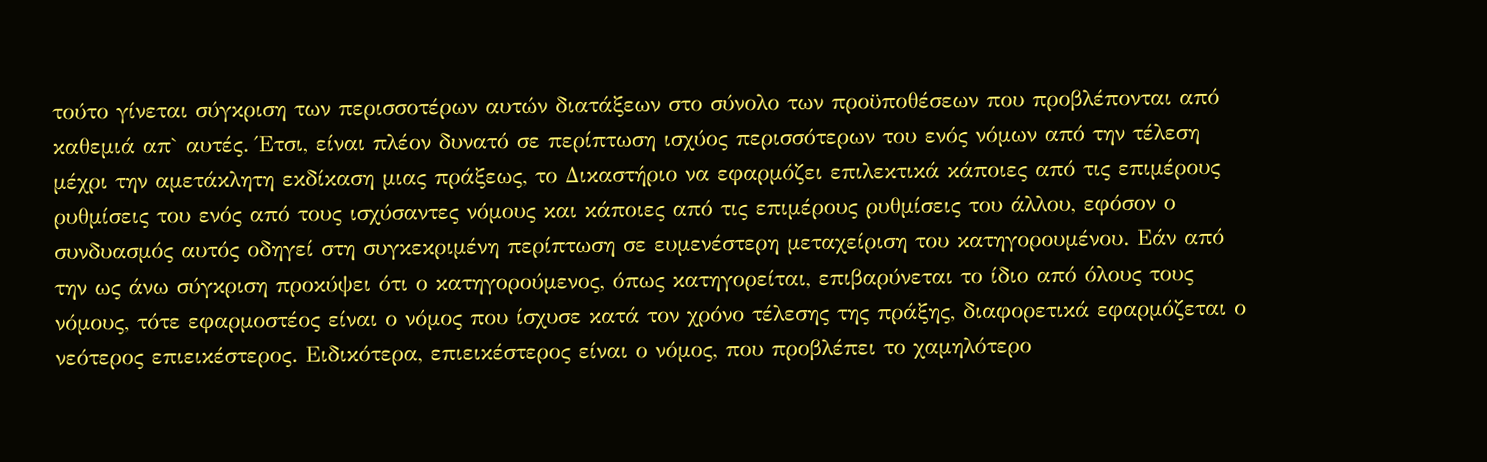τούτο γίνεται σύγκριση των περισσοτέρων αυτών διατάξεων στο σύνολο των προϋποθέσεων που προβλέπονται από καθεμιά απ` αυτές. Έτσι, είναι πλέον δυνατό σε περίπτωση ισχύος περισσότερων του ενός νόμων από την τέλεση μέχρι την αμετάκλητη εκδίκαση μιας πράξεως, το Δικαστήριο να εφαρμόζει επιλεκτικά κάποιες από τις επιμέρους ρυθμίσεις του ενός από τους ισχύσαντες νόμους και κάποιες από τις επιμέρους ρυθμίσεις του άλλου, εφόσον ο συνδυασμός αυτός οδηγεί στη συγκεκριμένη περίπτωση σε ευμενέστερη μεταχείριση του κατηγορουμένου. Εάν από την ως άνω σύγκριση προκύψει ότι ο κατηγορούμενος, όπως κατηγορείται, επιβαρύνεται το ίδιο από όλους τους νόμους, τότε εφαρμοστέος είναι ο νόμος που ίσχυσε κατά τον χρόνο τέλεσης της πράξης, διαφορετικά εφαρμόζεται ο νεότερος επιεικέστερος. Ειδικότερα, επιεικέστερος είναι ο νόμος, που προβλέπει το χαμηλότερο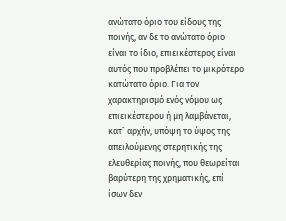ανώτατο όριο του είδους της ποινής, αν δε το ανώτατο όριο είναι το ίδιο, επιεικέστερος είναι αυτός που προβλέπει το μικρότερο κατώτατο όριο. Για τον χαρακτηρισμό ενός νόμου ως επιεικέστερου ή μη λαμβάνεται, κατ` αρχήν, υπόψη το ύψος της απειλούμενης στερητικής της ελευθερίας ποινής, που θεωρείται βαρύτερη της χρηματικής, επί ίσων δεν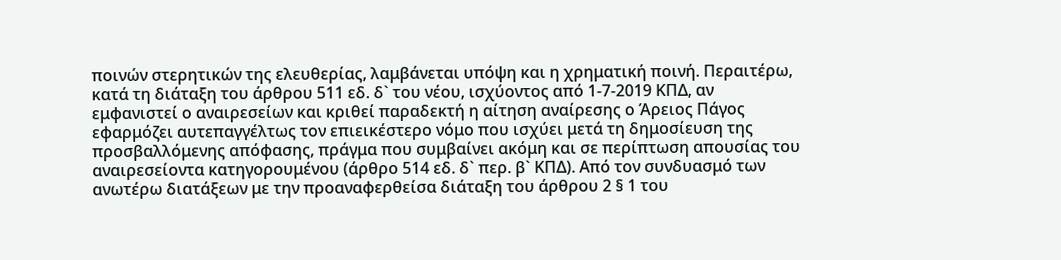ποινών στερητικών της ελευθερίας, λαμβάνεται υπόψη και η χρηματική ποινή. Περαιτέρω, κατά τη διάταξη του άρθρου 511 εδ. δ` του νέου, ισχύοντος από 1-7-2019 ΚΠΔ, αν εμφανιστεί ο αναιρεσείων και κριθεί παραδεκτή η αίτηση αναίρεσης ο Άρειος Πάγος εφαρμόζει αυτεπαγγέλτως τον επιεικέστερο νόμο που ισχύει μετά τη δημοσίευση της προσβαλλόμενης απόφασης, πράγμα που συμβαίνει ακόμη και σε περίπτωση απουσίας του αναιρεσείοντα κατηγορουμένου (άρθρο 514 εδ. δ` περ. β` ΚΠΔ). Από τον συνδυασμό των ανωτέρω διατάξεων με την προαναφερθείσα διάταξη του άρθρου 2 § 1 του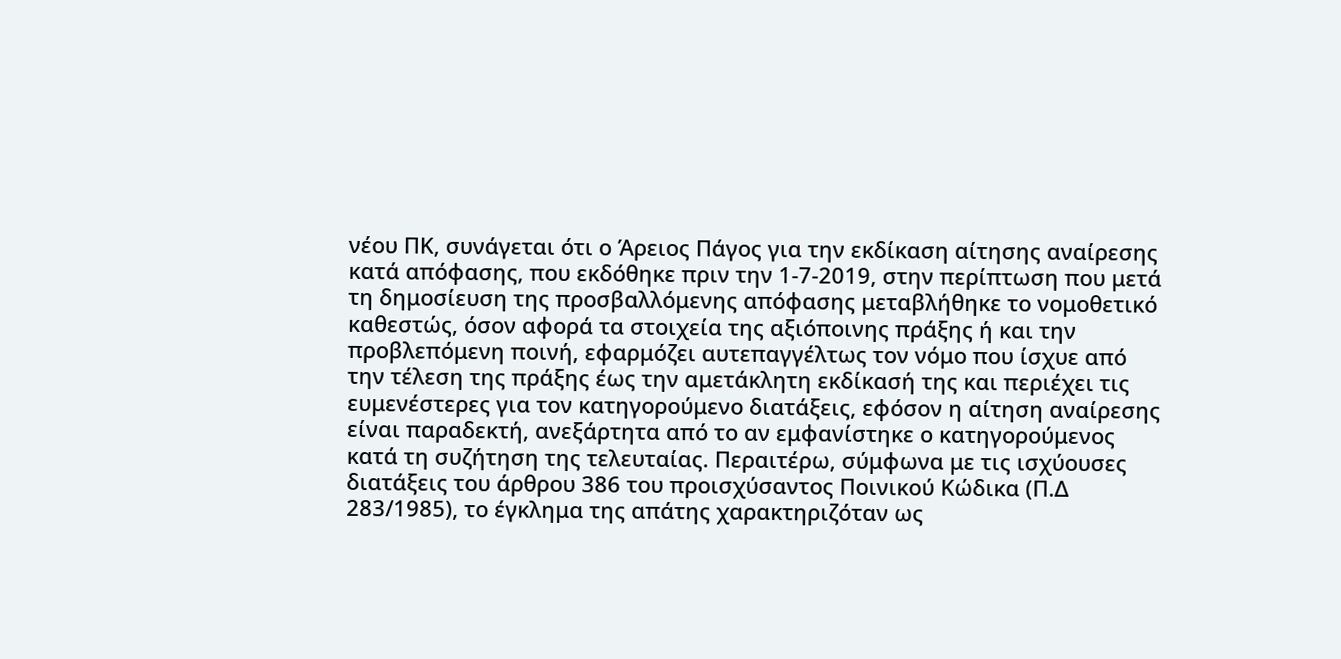νέου ΠΚ, συνάγεται ότι ο Άρειος Πάγος για την εκδίκαση αίτησης αναίρεσης κατά απόφασης, που εκδόθηκε πριν την 1-7-2019, στην περίπτωση που μετά τη δημοσίευση της προσβαλλόμενης απόφασης μεταβλήθηκε το νομοθετικό καθεστώς, όσον αφορά τα στοιχεία της αξιόποινης πράξης ή και την προβλεπόμενη ποινή, εφαρμόζει αυτεπαγγέλτως τον νόμο που ίσχυε από την τέλεση της πράξης έως την αμετάκλητη εκδίκασή της και περιέχει τις ευμενέστερες για τον κατηγορούμενο διατάξεις, εφόσον η αίτηση αναίρεσης είναι παραδεκτή, ανεξάρτητα από το αν εμφανίστηκε ο κατηγορούμενος κατά τη συζήτηση της τελευταίας. Περαιτέρω, σύμφωνα με τις ισχύουσες διατάξεις του άρθρου 386 του προισχύσαντος Ποινικού Κώδικα (Π.Δ 283/1985), το έγκλημα της απάτης χαρακτηριζόταν ως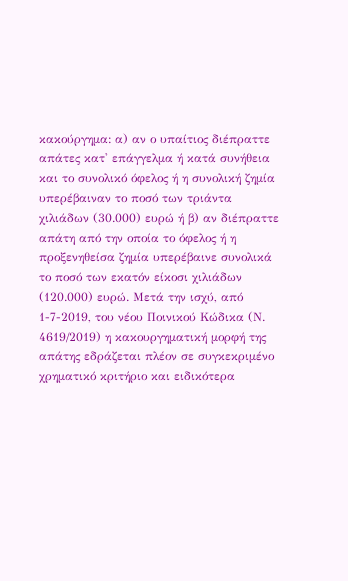κακούργημα: α) αν ο υπαίτιος διέπραττε απάτες κατ' επάγγελμα ή κατά συνήθεια και το συνολικό όφελος ή η συνολική ζημία υπερέβαιναν το ποσό των τριάντα χιλιάδων (30.000) ευρώ ή β) αν διέπραττε απάτη από την οποία το όφελος ή η προξενηθείσα ζημία υπερέβαινε συνολικά το ποσό των εκατόν είκοσι χιλιάδων (120.000) ευρώ. Μετά την ισχύ, από 1-7-2019, του νέου Ποινικού Κώδικα (Ν. 4619/2019) η κακουργηματική μορφή της απάτης εδράζεται πλέον σε συγκεκριμένο χρηματικό κριτήριο και ειδικότερα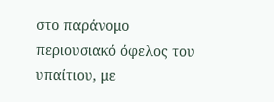στο παράνομο περιουσιακό όφελος του υπαίτιου, με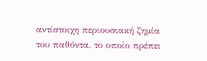αντίστοιχη περιουσιακή ζημία του παθόντα, το οποίο πρέπει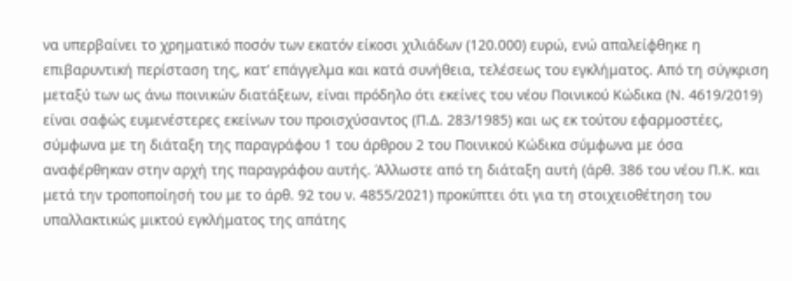να υπερβαίνει το χρηματικό ποσόν των εκατόν είκοσι χιλιάδων (120.000) ευρώ, ενώ απαλείφθηκε η επιβαρυντική περίσταση της, κατ’ επάγγελμα και κατά συνήθεια, τελέσεως του εγκλήματος. Από τη σύγκριση μεταξύ των ως άνω ποινικών διατάξεων, είναι πρόδηλο ότι εκείνες του νέου Ποινικού Κώδικα (Ν. 4619/2019) είναι σαφώς ευμενέστερες εκείνων του προισχύσαντος (Π.Δ. 283/1985) και ως εκ τούτου εφαρμοστέες, σύμφωνα με τη διάταξη της παραγράφου 1 του άρθρου 2 του Ποινικού Κώδικα σύμφωνα με όσα αναφέρθηκαν στην αρχή της παραγράφου αυτής. Άλλωστε από τη διάταξη αυτή (άρθ. 386 του νέου Π.Κ. και μετά την τροποποίησή του με το άρθ. 92 του ν. 4855/2021) προκύπτει ότι για τη στοιχειοθέτηση του υπαλλακτικώς μικτού εγκλήματος της απάτης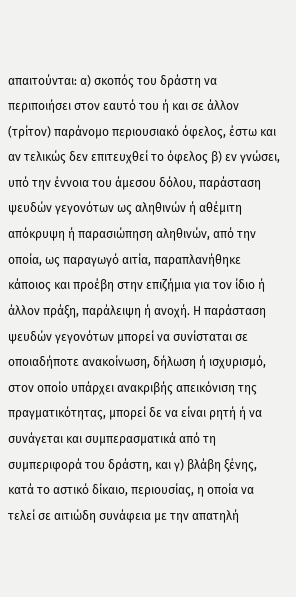απαιτούνται: α) σκοπός του δράστη να περιποιήσει στον εαυτό του ή και σε άλλον (τρίτον) παράνομο περιουσιακό όφελος, έστω και αν τελικώς δεν επιτευχθεί το όφελος β) εν γνώσει, υπό την έννοια του άμεσου δόλου, παράσταση ψευδών γεγονότων ως αληθινών ή αθέμιτη απόκρυψη ή παρασιώπηση αληθινών, από την οποία, ως παραγωγό αιτία, παραπλανήθηκε κάποιος και προέβη στην επιζήμια για τον ίδιο ή άλλον πράξη, παράλειψη ή ανοχή. Η παράσταση ψευδών γεγονότων μπορεί να συνίσταται σε οποιαδήποτε ανακοίνωση, δήλωση ή ισχυρισμό, στον οποίο υπάρχει ανακριβής απεικόνιση της πραγματικότητας, μπορεί δε να είναι ρητή ή να συνάγεται και συμπερασματικά από τη συμπεριφορά του δράστη, και γ) βλάβη ξένης, κατά το αστικό δίκαιο, περιουσίας, η οποία να τελεί σε αιτιώδη συνάφεια με την απατηλή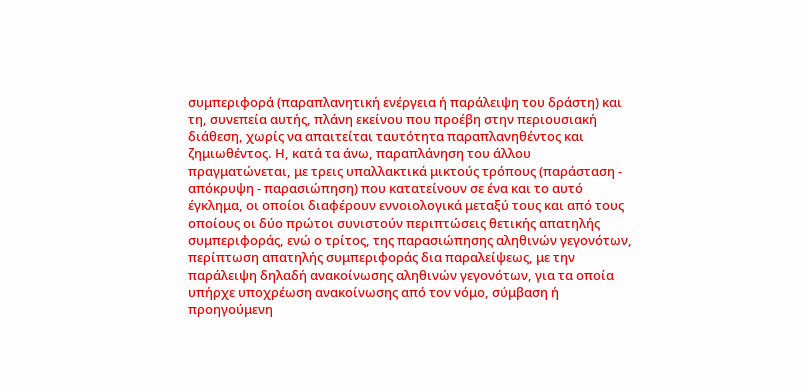συμπεριφορά (παραπλανητική ενέργεια ή παράλειψη του δράστη) και τη, συνεπεία αυτής, πλάνη εκείνου που προέβη στην περιουσιακή διάθεση, χωρίς να απαιτείται ταυτότητα παραπλανηθέντος και ζημιωθέντος. Η, κατά τα άνω, παραπλάνηση του άλλου πραγματώνεται, με τρεις υπαλλακτικά μικτούς τρόπους (παράσταση - απόκρυψη - παρασιώπηση) που κατατείνουν σε ένα και το αυτό έγκλημα, οι οποίοι διαφέρουν εννοιολογικά μεταξύ τους και από τους οποίους οι δύο πρώτοι συνιστούν περιπτώσεις θετικής απατηλής συμπεριφοράς, ενώ ο τρίτος, της παρασιώπησης αληθινών γεγονότων, περίπτωση απατηλής συμπεριφοράς δια παραλείψεως, με την παράλειψη δηλαδή ανακοίνωσης αληθινών γεγονότων, για τα οποία υπήρχε υποχρέωση ανακοίνωσης από τον νόμο, σύμβαση ή προηγούμενη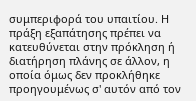συμπεριφορά του υπαιτίου. Η πράξη εξαπάτησης πρέπει να κατευθύνεται στην πρόκληση ή διατήρηση πλάνης σε άλλον, η οποία όμως δεν προκλήθηκε προηγουμένως σ' αυτόν από τον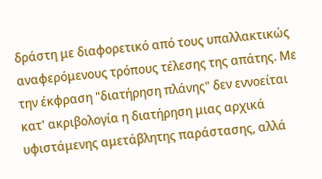δράστη με διαφορετικό από τους υπαλλακτικώς αναφερόμενους τρόπους τέλεσης της απάτης. Με την έκφραση "διατήρηση πλάνης" δεν εννοείται κατ' ακριβολογία η διατήρηση μιας αρχικά υφιστάμενης αμετάβλητης παράστασης, αλλά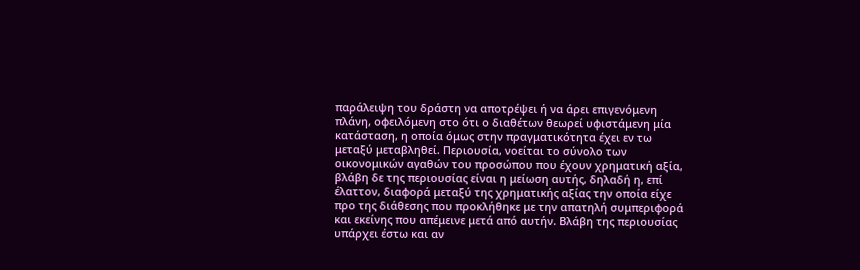παράλειψη του δράστη να αποτρέψει ή να άρει επιγενόμενη πλάνη, οφειλόμενη στο ότι ο διαθέτων θεωρεί υφιστάμενη μία κατάσταση, η οποία όμως στην πραγματικότητα έχει εν τω μεταξύ μεταβληθεί. Περιουσία, νοείται το σύνολο των οικονομικών αγαθών του προσώπου που έχουν χρηματική αξία, βλάβη δε της περιουσίας είναι η μείωση αυτής, δηλαδή η, επί έλαττον, διαφορά μεταξύ της χρηματικής αξίας την οποία είχε προ της διάθεσης που προκλήθηκε με την απατηλή συμπεριφορά και εκείνης που απέμεινε μετά από αυτήν. Βλάβη της περιουσίας υπάρχει έστω και αν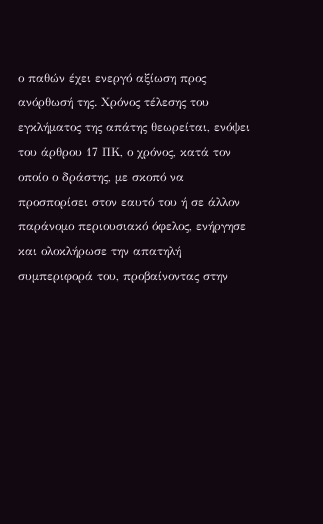ο παθών έχει ενεργό αξίωση προς ανόρθωσή της. Χρόνος τέλεσης του εγκλήματος της απάτης θεωρείται, ενόψει του άρθρου 17 ΠΚ, ο χρόνος, κατά τον οποίο ο δράστης, με σκοπό να προσπορίσει στον εαυτό του ή σε άλλον παράνομο περιουσιακό όφελος, ενήργησε και ολοκλήρωσε την απατηλή συμπεριφορά του, προβαίνοντας στην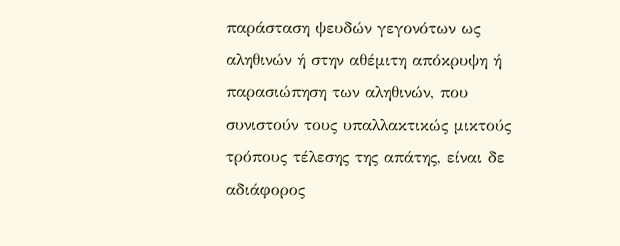παράσταση ψευδών γεγονότων ως αληθινών ή στην αθέμιτη απόκρυψη ή παρασιώπηση των αληθινών, που συνιστούν τους υπαλλακτικώς μικτούς τρόπους τέλεσης της απάτης, είναι δε αδιάφορος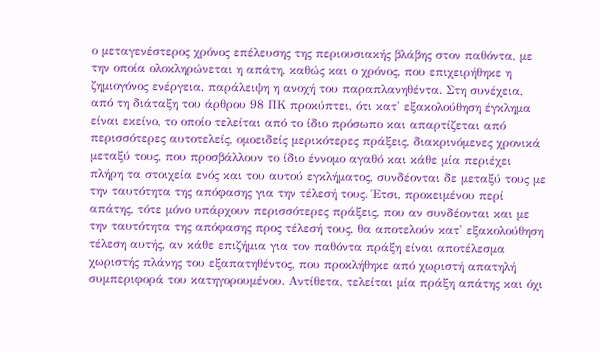ο μεταγενέστερος χρόνος επέλευσης της περιουσιακής βλάβης στον παθόντα, με την οποία ολοκληρώνεται η απάτη, καθώς και ο χρόνος, που επιχειρήθηκε η ζημιογόνος ενέργεια, παράλειψη η ανοχή του παραπλανηθέντα. Στη συνέχεια, από τη διάταξη του άρθρου 98 ΠΚ προκύπτει, ότι κατ' εξακολούθηση έγκλημα είναι εκείνο, το οποίο τελείται από το ίδιο πρόσωπο και απαρτίζεται από περισσότερες αυτοτελείς, ομοειδείς μερικότερες πράξεις, διακρινόμενες χρονικά μεταξύ τους, που προσβάλλουν το ίδιο έννομο αγαθό και κάθε μία περιέχει πλήρη τα στοιχεία ενός και του αυτού εγκλήματος, συνδέονται δε μεταξύ τους με την ταυτότητα της απόφασης για την τέλεσή τους. Έτσι, προκειμένου περί απάτης, τότε μόνο υπάρχουν περισσότερες πράξεις, που αν συνδέονται και με την ταυτότητα της απόφασης προς τέλεσή τους, θα αποτελούν κατ' εξακολούθηση τέλεση αυτής, αν κάθε επιζήμια για τον παθόντα πράξη είναι αποτέλεσμα χωριστής πλάνης του εξαπατηθέντος, που προκλήθηκε από χωριστή απατηλή συμπεριφορά του κατηγορουμένου. Αντίθετα, τελείται μία πράξη απάτης και όχι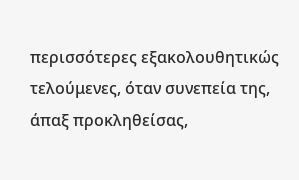περισσότερες εξακολουθητικώς τελούμενες, όταν συνεπεία της, άπαξ προκληθείσας,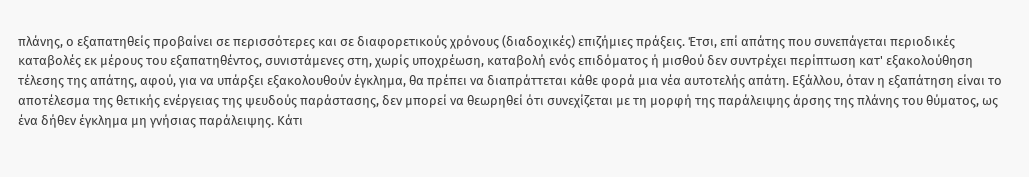πλάνης, ο εξαπατηθείς προβαίνει σε περισσότερες και σε διαφορετικούς χρόνους (διαδοχικές) επιζήμιες πράξεις. Έτσι, επί απάτης που συνεπάγεται περιοδικές καταβολές εκ μέρους του εξαπατηθέντος, συνιστάμενες στη, χωρίς υποχρέωση, καταβολή ενός επιδόματος ή μισθού δεν συντρέχει περίπτωση κατ' εξακολούθηση τέλεσης της απάτης, αφού, για να υπάρξει εξακολουθούν έγκλημα, θα πρέπει να διαπράττεται κάθε φορά μια νέα αυτοτελής απάτη. Εξάλλου, όταν η εξαπάτηση είναι το αποτέλεσμα της θετικής ενέργειας της ψευδούς παράστασης, δεν μπορεί να θεωρηθεί ότι συνεχίζεται με τη μορφή της παράλειψης άρσης της πλάνης του θύματος, ως ένα δήθεν έγκλημα μη γνήσιας παράλειψης. Κάτι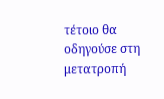τέτοιο θα οδηγούσε στη μετατροπή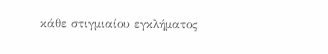κάθε στιγμιαίου εγκλήματος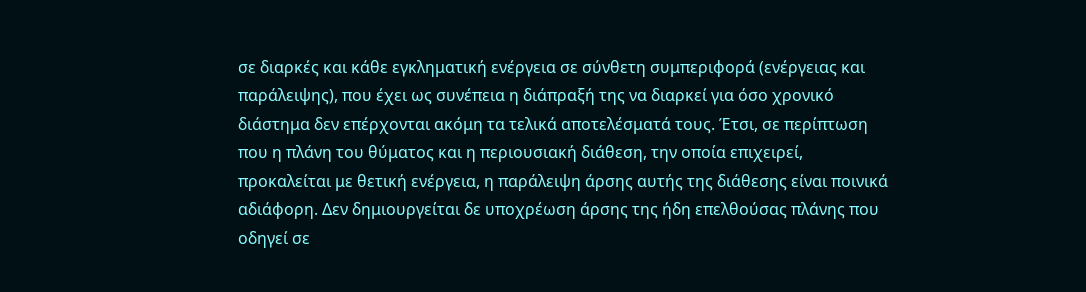σε διαρκές και κάθε εγκληματική ενέργεια σε σύνθετη συμπεριφορά (ενέργειας και παράλειψης), που έχει ως συνέπεια η διάπραξή της να διαρκεί για όσο χρονικό διάστημα δεν επέρχονται ακόμη τα τελικά αποτελέσματά τους. Έτσι, σε περίπτωση που η πλάνη του θύματος και η περιουσιακή διάθεση, την οποία επιχειρεί, προκαλείται με θετική ενέργεια, η παράλειψη άρσης αυτής της διάθεσης είναι ποινικά αδιάφορη. Δεν δημιουργείται δε υποχρέωση άρσης της ήδη επελθούσας πλάνης που οδηγεί σε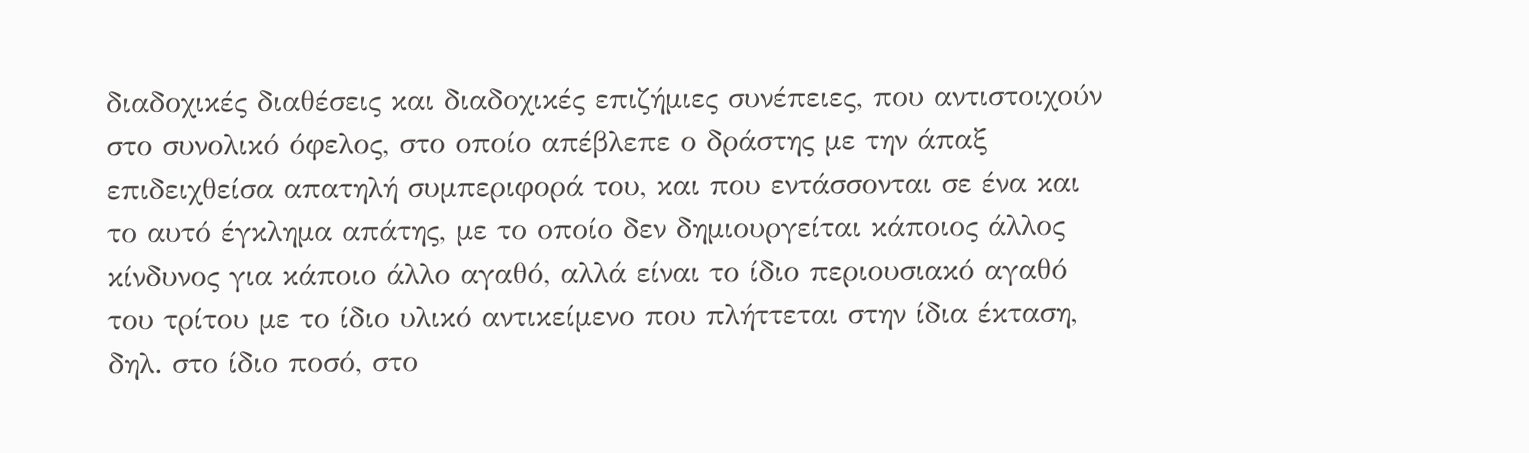διαδοχικές διαθέσεις και διαδοχικές επιζήμιες συνέπειες, που αντιστοιχούν στο συνολικό όφελος, στο οποίο απέβλεπε ο δράστης με την άπαξ επιδειχθείσα απατηλή συμπεριφορά του, και που εντάσσονται σε ένα και το αυτό έγκλημα απάτης, με το οποίο δεν δημιουργείται κάποιος άλλος κίνδυνος για κάποιο άλλο αγαθό, αλλά είναι το ίδιο περιουσιακό αγαθό του τρίτου με το ίδιο υλικό αντικείμενο που πλήττεται στην ίδια έκταση, δηλ. στο ίδιο ποσό, στο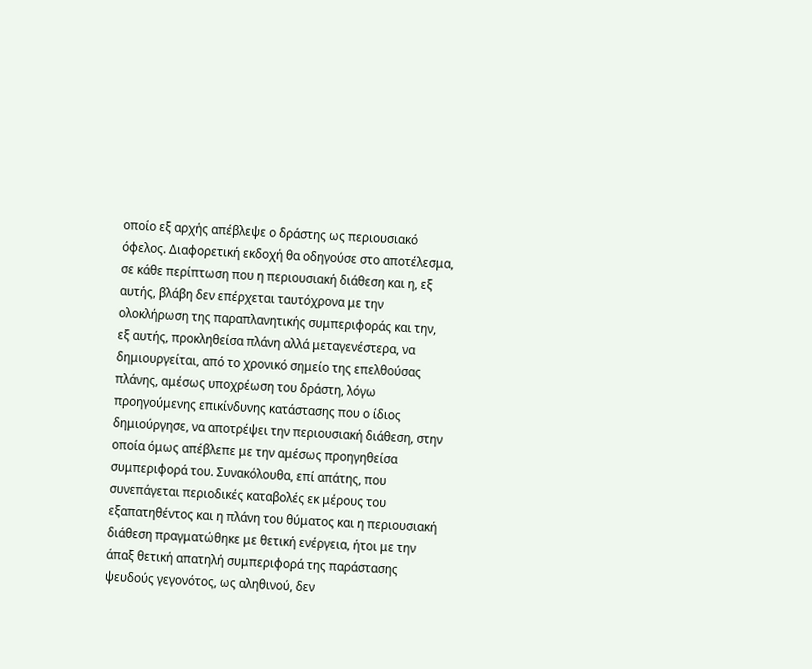οποίο εξ αρχής απέβλεψε ο δράστης ως περιουσιακό όφελος. Διαφορετική εκδοχή θα οδηγούσε στο αποτέλεσμα, σε κάθε περίπτωση που η περιουσιακή διάθεση και η, εξ αυτής, βλάβη δεν επέρχεται ταυτόχρονα με την ολοκλήρωση της παραπλανητικής συμπεριφοράς και την, εξ αυτής, προκληθείσα πλάνη αλλά μεταγενέστερα, να δημιουργείται, από το χρονικό σημείο της επελθούσας πλάνης, αμέσως υποχρέωση του δράστη, λόγω προηγούμενης επικίνδυνης κατάστασης που ο ίδιος δημιούργησε, να αποτρέψει την περιουσιακή διάθεση, στην οποία όμως απέβλεπε με την αμέσως προηγηθείσα συμπεριφορά του. Συνακόλουθα, επί απάτης, που συνεπάγεται περιοδικές καταβολές εκ μέρους του εξαπατηθέντος και η πλάνη του θύματος και η περιουσιακή διάθεση πραγματώθηκε με θετική ενέργεια, ήτοι με την άπαξ θετική απατηλή συμπεριφορά της παράστασης ψευδούς γεγονότος, ως αληθινού, δεν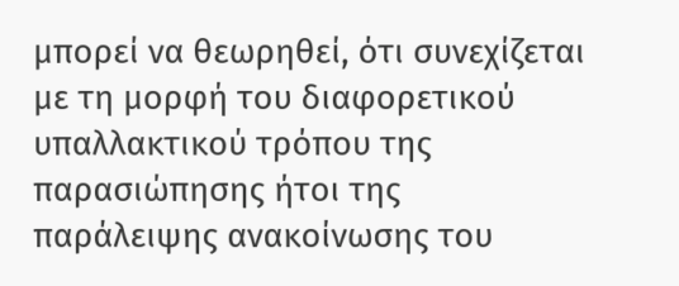μπορεί να θεωρηθεί, ότι συνεχίζεται με τη μορφή του διαφορετικού υπαλλακτικού τρόπου της παρασιώπησης ήτοι της παράλειψης ανακοίνωσης του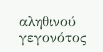αληθινού γεγονότος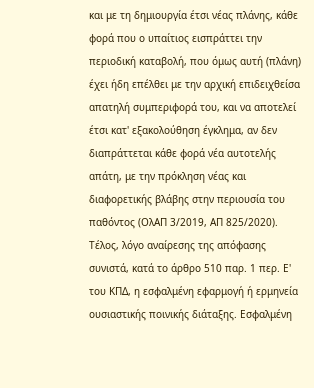και με τη δημιουργία έτσι νέας πλάνης, κάθε φορά που ο υπαίτιος εισπράττει την περιοδική καταβολή, που όμως αυτή (πλάνη) έχει ήδη επέλθει με την αρχική επιδειχθείσα απατηλή συμπεριφορά του, και να αποτελεί έτσι κατ' εξακολούθηση έγκλημα, αν δεν διαπράττεται κάθε φορά νέα αυτοτελής απάτη, με την πρόκληση νέας και διαφορετικής βλάβης στην περιουσία του παθόντος (ΟλΑΠ 3/2019, ΑΠ 825/2020). Τέλος, λόγο αναίρεσης της απόφασης συνιστά, κατά το άρθρο 510 παρ. 1 περ. Ε' του ΚΠΔ, η εσφαλμένη εφαρμογή ή ερμηνεία ουσιαστικής ποινικής διάταξης. Εσφαλμένη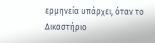ερμηνεία υπάρχει, όταν το Δικαστήριο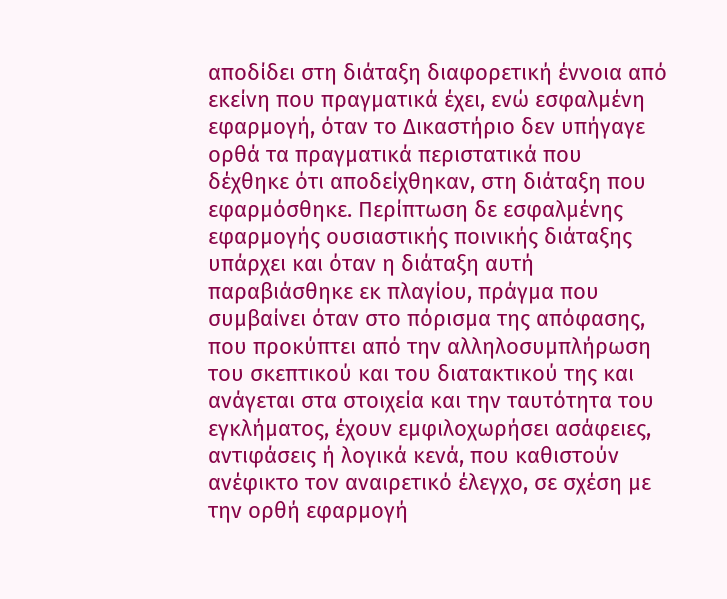αποδίδει στη διάταξη διαφορετική έννοια από εκείνη που πραγματικά έχει, ενώ εσφαλμένη εφαρμογή, όταν το Δικαστήριο δεν υπήγαγε ορθά τα πραγματικά περιστατικά που δέχθηκε ότι αποδείχθηκαν, στη διάταξη που εφαρμόσθηκε. Περίπτωση δε εσφαλμένης εφαρμογής ουσιαστικής ποινικής διάταξης υπάρχει και όταν η διάταξη αυτή παραβιάσθηκε εκ πλαγίου, πράγμα που συμβαίνει όταν στο πόρισμα της απόφασης, που προκύπτει από την αλληλοσυμπλήρωση του σκεπτικού και του διατακτικού της και ανάγεται στα στοιχεία και την ταυτότητα του εγκλήματος, έχουν εμφιλοχωρήσει ασάφειες, αντιφάσεις ή λογικά κενά, που καθιστούν ανέφικτο τον αναιρετικό έλεγχο, σε σχέση με την ορθή εφαρμογή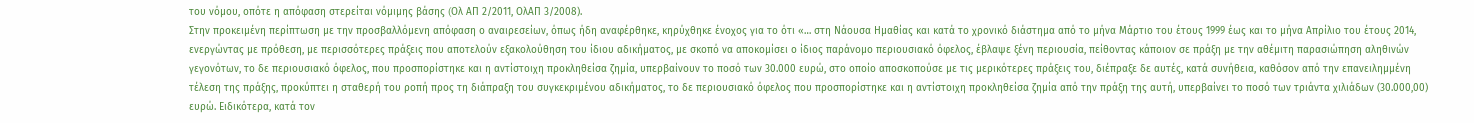του νόμου, οπότε η απόφαση στερείται νόμιμης βάσης (Oλ ΑΠ 2/2011, ΟλΑΠ 3/2008).
Στην προκειμένη περίπτωση με την προσβαλλόμενη απόφαση ο αναιρεσείων, όπως ήδη αναφέρθηκε, κηρύχθηκε ένοχος για το ότι «… στη Νάουσα Ημαθίας και κατά το χρονικό διάστημα από το μήνα Μάρτιο του έτους 1999 έως και το μήνα Απρίλιο του έτους 2014, ενεργώντας με πρόθεση, με περισσότερες πράξεις που αποτελούν εξακολούθηση του ίδιου αδικήματος, με σκοπό να αποκομίσει ο ίδιος παράνομο περιουσιακό όφελος, έβλαψε ξένη περιουσία, πείθοντας κάποιον σε πράξη με την αθέμιτη παρασιώπηση αληθινών γεγονότων, το δε περιουσιακό όφελος, που προσπορίστηκε και η αντίστοιχη προκληθείσα ζημία, υπερβαίνουν το ποσό των 30.000 ευρώ, στο οποίο αποσκοπούσε με τις μερικότερες πράξεις του, διέπραξε δε αυτές, κατά συνήθεια, καθόσον από την επανειλημμένη τέλεση της πράξης, προκύπτει η σταθερή του ροπή προς τη διάπραξη του συγκεκριμένου αδικήματος, το δε περιουσιακό όφελος που προσπορίστηκε και η αντίστοιχη προκληθείσα ζημία από την πράξη της αυτή, υπερβαίνει το ποσό των τριάντα χιλιάδων (30.000,00) ευρώ. Ειδικότερα, κατά τον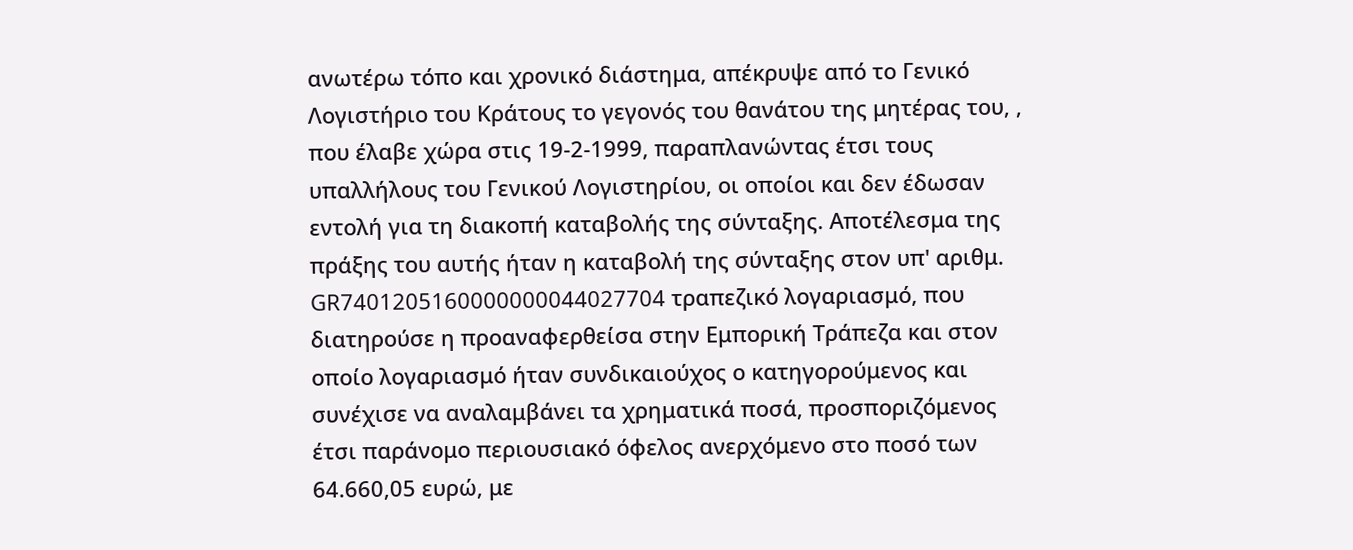ανωτέρω τόπο και χρονικό διάστημα, απέκρυψε από το Γενικό Λογιστήριο του Κράτους το γεγονός του θανάτου της μητέρας του, , που έλαβε χώρα στις 19-2-1999, παραπλανώντας έτσι τους υπαλλήλους του Γενικού Λογιστηρίου, οι οποίοι και δεν έδωσαν εντολή για τη διακοπή καταβολής της σύνταξης. Αποτέλεσμα της πράξης του αυτής ήταν η καταβολή της σύνταξης στον υπ' αριθμ. GR7401205160000000044027704 τραπεζικό λογαριασμό, που διατηρούσε η προαναφερθείσα στην Εμπορική Τράπεζα και στον οποίο λογαριασμό ήταν συνδικαιούχος ο κατηγορούμενος και συνέχισε να αναλαμβάνει τα χρηματικά ποσά, προσποριζόμενος έτσι παράνομο περιουσιακό όφελος ανερχόμενο στο ποσό των 64.660,05 ευρώ, με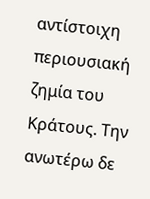αντίστοιχη περιουσιακή ζημία του Κράτους. Την ανωτέρω δε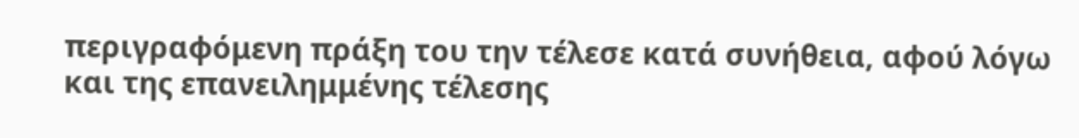περιγραφόμενη πράξη του την τέλεσε κατά συνήθεια, αφού λόγω και της επανειλημμένης τέλεσης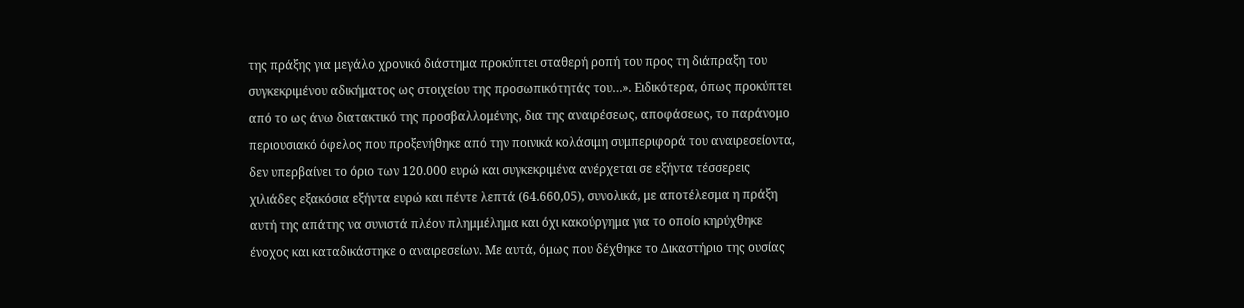της πράξης για μεγάλο χρονικό διάστημα προκύπτει σταθερή ροπή του προς τη διάπραξη του συγκεκριμένου αδικήματος ως στοιχείου της προσωπικότητάς του…». Ειδικότερα, όπως προκύπτει από το ως άνω διατακτικό της προσβαλλομένης, δια της αναιρέσεως, αποφάσεως, το παράνομο περιουσιακό όφελος που προξενήθηκε από την ποινικά κολάσιμη συμπεριφορά του αναιρεσείοντα, δεν υπερβαίνει το όριο των 120.000 ευρώ και συγκεκριμένα ανέρχεται σε εξήντα τέσσερεις χιλιάδες εξακόσια εξήντα ευρώ και πέντε λεπτά (64.660,05), συνολικά, με αποτέλεσμα η πράξη αυτή της απάτης να συνιστά πλέον πλημμέλημα και όχι κακούργημα για το οποίο κηρύχθηκε ένοχος και καταδικάστηκε ο αναιρεσείων. Με αυτά, όμως που δέχθηκε το Δικαστήριο της ουσίας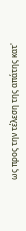ως προς την τέλεση της απάτης κατ'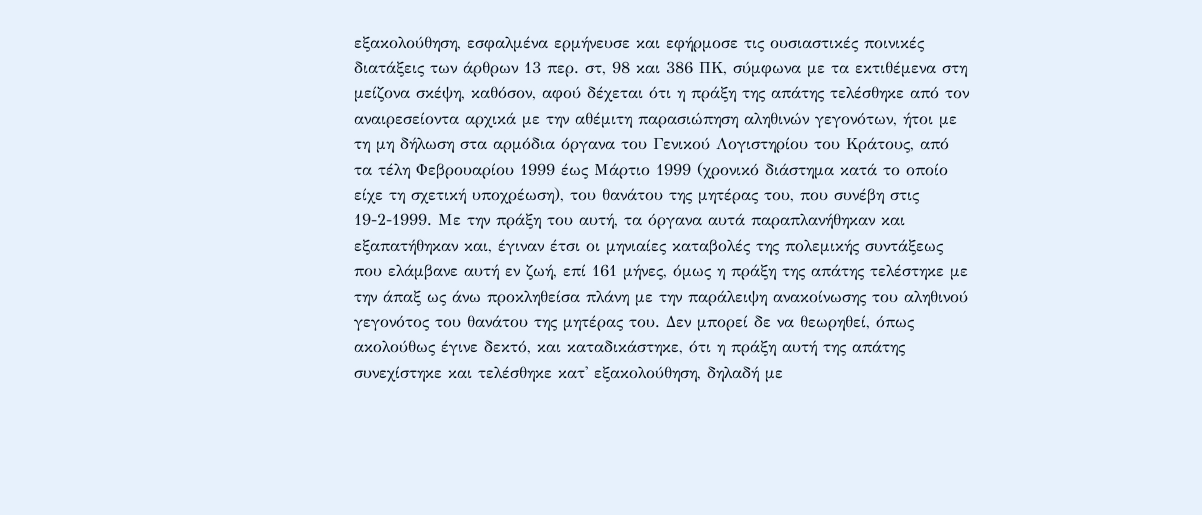εξακολούθηση, εσφαλμένα ερμήνευσε και εφήρμοσε τις ουσιαστικές ποινικές διατάξεις των άρθρων 13 περ. στ, 98 και 386 ΠΚ, σύμφωνα με τα εκτιθέμενα στη μείζονα σκέψη, καθόσον, αφού δέχεται ότι η πράξη της απάτης τελέσθηκε από τον αναιρεσείοντα αρχικά με την αθέμιτη παρασιώπηση αληθινών γεγονότων, ήτοι με τη μη δήλωση στα αρμόδια όργανα του Γενικού Λογιστηρίου του Κράτους, από τα τέλη Φεβρουαρίου 1999 έως Μάρτιο 1999 (χρονικό διάστημα κατά το οποίο είχε τη σχετική υποχρέωση), του θανάτου της μητέρας του, που συνέβη στις 19-2-1999. Με την πράξη του αυτή, τα όργανα αυτά παραπλανήθηκαν και εξαπατήθηκαν και, έγιναν έτσι οι μηνιαίες καταβολές της πολεμικής συντάξεως που ελάμβανε αυτή εν ζωή, επί 161 μήνες, όμως η πράξη της απάτης τελέστηκε με την άπαξ ως άνω προκληθείσα πλάνη με την παράλειψη ανακοίνωσης του αληθινού γεγονότος του θανάτου της μητέρας του. Δεν μπορεί δε να θεωρηθεί, όπως ακολούθως έγινε δεκτό, και καταδικάστηκε, ότι η πράξη αυτή της απάτης συνεχίστηκε και τελέσθηκε κατ' εξακολούθηση, δηλαδή με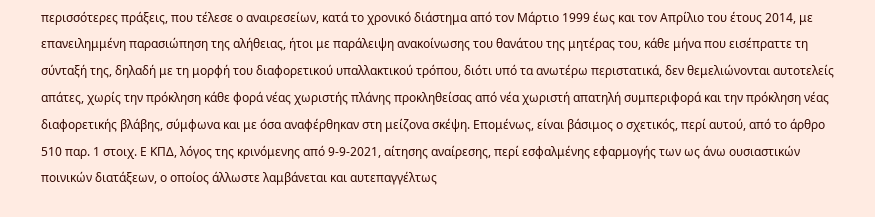περισσότερες πράξεις, που τέλεσε ο αναιρεσείων, κατά το χρονικό διάστημα από τον Μάρτιο 1999 έως και τον Απρίλιο του έτους 2014, με επανειλημμένη παρασιώπηση της αλήθειας, ήτοι με παράλειψη ανακοίνωσης του θανάτου της μητέρας του, κάθε μήνα που εισέπραττε τη σύνταξή της, δηλαδή με τη μορφή του διαφορετικού υπαλλακτικού τρόπου, διότι υπό τα ανωτέρω περιστατικά, δεν θεμελιώνονται αυτοτελείς απάτες, χωρίς την πρόκληση κάθε φορά νέας χωριστής πλάνης προκληθείσας από νέα χωριστή απατηλή συμπεριφορά και την πρόκληση νέας διαφορετικής βλάβης, σύμφωνα και με όσα αναφέρθηκαν στη μείζονα σκέψη. Επομένως, είναι βάσιμος ο σχετικός, περί αυτού, από το άρθρο 510 παρ. 1 στοιχ. Ε ΚΠΔ, λόγος της κρινόμενης από 9-9-2021, αίτησης αναίρεσης, περί εσφαλμένης εφαρμογής των ως άνω ουσιαστικών ποινικών διατάξεων, ο οποίος άλλωστε λαμβάνεται και αυτεπαγγέλτως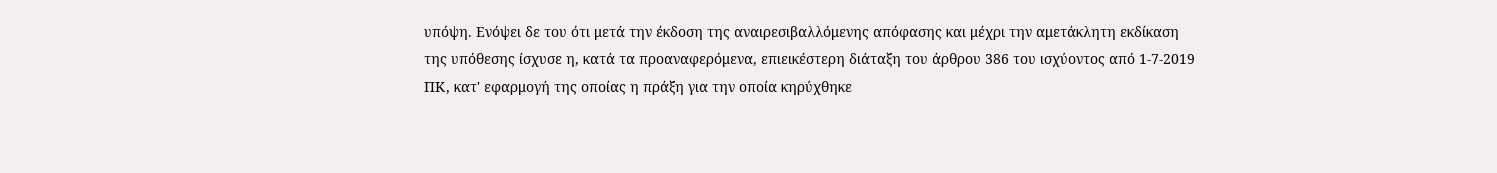υπόψη. Ενόψει δε του ότι μετά την έκδοση της αναιρεσιβαλλόμενης απόφασης και μέχρι την αμετάκλητη εκδίκαση της υπόθεσης ίσχυσε η, κατά τα προαναφερόμενα, επιεικέστερη διάταξη του άρθρου 386 του ισχύοντος από 1-7-2019 ΠΚ, κατ' εφαρμογή της οποίας η πράξη για την οποία κηρύχθηκε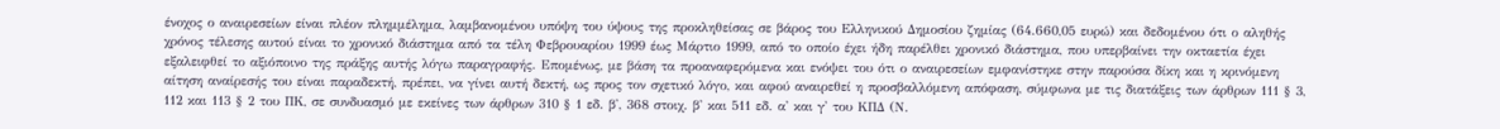ένοχος ο αναιρεσείων είναι πλέον πλημμέλημα, λαμβανομένου υπόψη του ύψους της προκληθείσας σε βάρος του Ελληνικού Δημοσίου ζημίας (64.660,05 ευρώ) και δεδομένου ότι ο αληθής χρόνος τέλεσης αυτού είναι το χρονικό διάστημα από τα τέλη Φεβρουαρίου 1999 έως Μάρτιο 1999, από το οποίο έχει ήδη παρέλθει χρονικό διάστημα, που υπερβαίνει την οκταετία έχει εξαλειφθεί το αξιόποινο της πράξης αυτής λόγω παραγραφής. Επομένως, με βάση τα προαναφερόμενα και ενόψει του ότι ο αναιρεσείων εμφανίστηκε στην παρούσα δίκη και η κρινόμενη αίτηση αναίρεσής του είναι παραδεκτή, πρέπει, να γίνει αυτή δεκτή, ως προς τον σχετικό λόγο, και αφού αναιρεθεί η προσβαλλόμενη απόφαση, σύμφωνα με τις διατάξεις των άρθρων 111 § 3, 112 και 113 § 2 του ΠΚ, σε συνδυασμό με εκείνες των άρθρων 310 § 1 εδ. β', 368 στοιχ. β' και 511 εδ. α' και γ' του ΚΠΔ (Ν.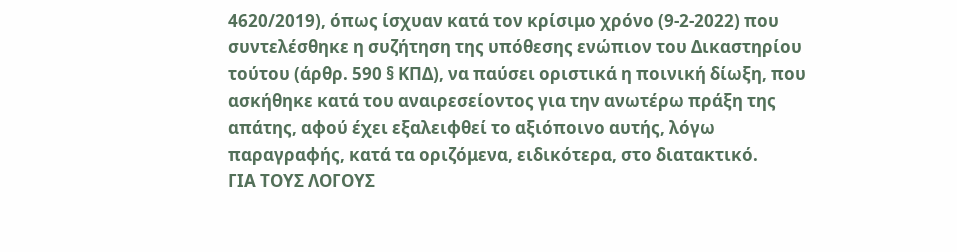4620/2019), όπως ίσχυαν κατά τον κρίσιμο χρόνο (9-2-2022) που συντελέσθηκε η συζήτηση της υπόθεσης ενώπιον του Δικαστηρίου τούτου (άρθρ. 590 § ΚΠΔ), να παύσει οριστικά η ποινική δίωξη, που ασκήθηκε κατά του αναιρεσείοντος για την ανωτέρω πράξη της απάτης, αφού έχει εξαλειφθεί το αξιόποινο αυτής, λόγω παραγραφής, κατά τα οριζόμενα, ειδικότερα, στο διατακτικό.
ΓΙΑ ΤΟΥΣ ΛΟΓΟΥΣ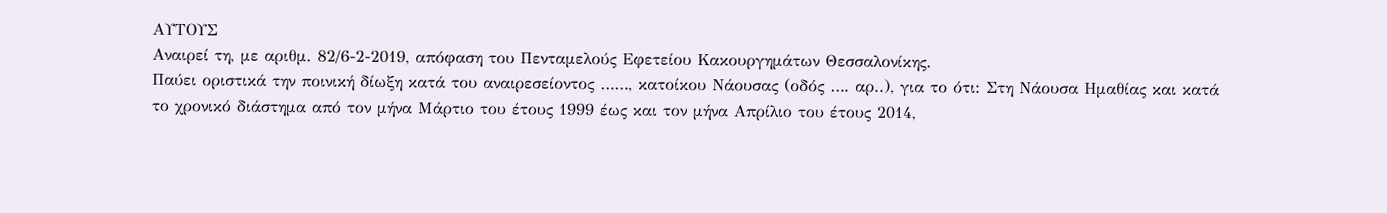ΑΥΤΟΥΣ
Αναιρεί τη, με αριθμ. 82/6-2-2019, απόφαση του Πενταμελούς Εφετείου Κακουργημάτων Θεσσαλονίκης.
Παύει οριστικά την ποινική δίωξη κατά του αναιρεσείοντος ……, κατοίκου Νάουσας (οδός …. αρ..), για το ότι: Στη Νάουσα Ημαθίας και κατά το χρονικό διάστημα από τον μήνα Μάρτιο του έτους 1999 έως και τον μήνα Απρίλιο του έτους 2014,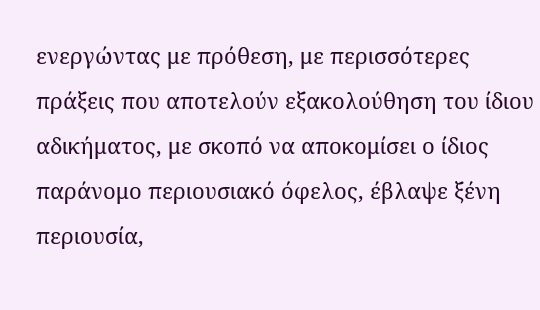ενεργώντας με πρόθεση, με περισσότερες πράξεις που αποτελούν εξακολούθηση του ίδιου αδικήματος, με σκοπό να αποκομίσει ο ίδιος παράνομο περιουσιακό όφελος, έβλαψε ξένη περιουσία,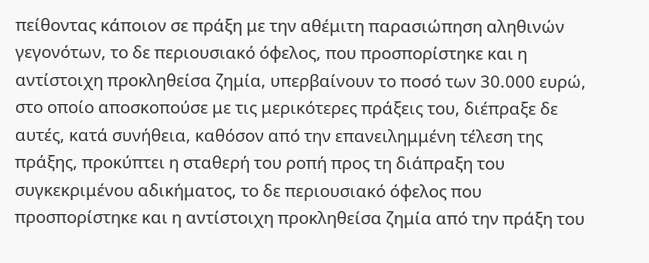πείθοντας κάποιον σε πράξη με την αθέμιτη παρασιώπηση αληθινών γεγονότων, το δε περιουσιακό όφελος, που προσπορίστηκε και η αντίστοιχη προκληθείσα ζημία, υπερβαίνουν το ποσό των 30.000 ευρώ, στο οποίο αποσκοπούσε με τις μερικότερες πράξεις του, διέπραξε δε αυτές, κατά συνήθεια, καθόσον από την επανειλημμένη τέλεση της πράξης, προκύπτει η σταθερή του ροπή προς τη διάπραξη του συγκεκριμένου αδικήματος, το δε περιουσιακό όφελος που προσπορίστηκε και η αντίστοιχη προκληθείσα ζημία από την πράξη του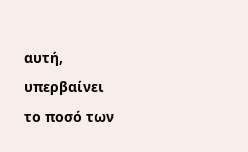αυτή, υπερβαίνει το ποσό των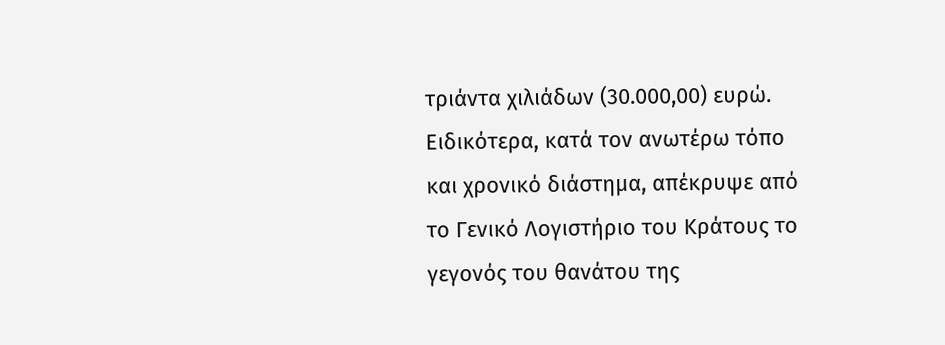τριάντα χιλιάδων (30.000,00) ευρώ. Ειδικότερα, κατά τον ανωτέρω τόπο και χρονικό διάστημα, απέκρυψε από το Γενικό Λογιστήριο του Κράτους το γεγονός του θανάτου της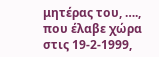μητέρας του, …., που έλαβε χώρα στις 19-2-1999,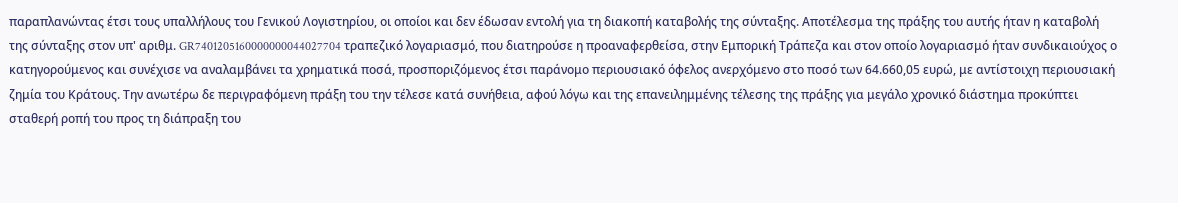παραπλανώντας έτσι τους υπαλλήλους του Γενικού Λογιστηρίου, οι οποίοι και δεν έδωσαν εντολή για τη διακοπή καταβολής της σύνταξης. Αποτέλεσμα της πράξης του αυτής ήταν η καταβολή της σύνταξης στον υπ' αριθμ. GR7401205160000000044027704 τραπεζικό λογαριασμό, που διατηρούσε η προαναφερθείσα, στην Εμπορική Τράπεζα και στον οποίο λογαριασμό ήταν συνδικαιούχος ο κατηγορούμενος και συνέχισε να αναλαμβάνει τα χρηματικά ποσά, προσποριζόμενος έτσι παράνομο περιουσιακό όφελος ανερχόμενο στο ποσό των 64.660,05 ευρώ, με αντίστοιχη περιουσιακή ζημία του Κράτους. Την ανωτέρω δε περιγραφόμενη πράξη του την τέλεσε κατά συνήθεια, αφού λόγω και της επανειλημμένης τέλεσης της πράξης για μεγάλο χρονικό διάστημα προκύπτει σταθερή ροπή του προς τη διάπραξη του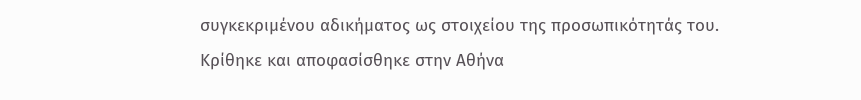συγκεκριμένου αδικήματος ως στοιχείου της προσωπικότητάς του.
Κρίθηκε και αποφασίσθηκε στην Αθήνα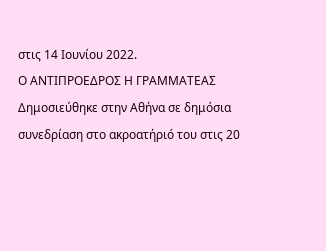στις 14 Ιουνίου 2022.
Ο ΑΝΤΙΠΡΟΕΔΡΟΣ Η ΓΡΑΜΜΑΤΕΑΣ
Δημοσιεύθηκε στην Αθήνα σε δημόσια συνεδρίαση στο ακροατήριό του στις 20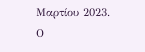Μαρτίου 2023.
Ο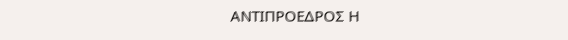ΑΝΤΙΠΡΟΕΔΡΟΣ Η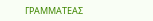ΓΡΑΜΜΑΤΕΑΣ